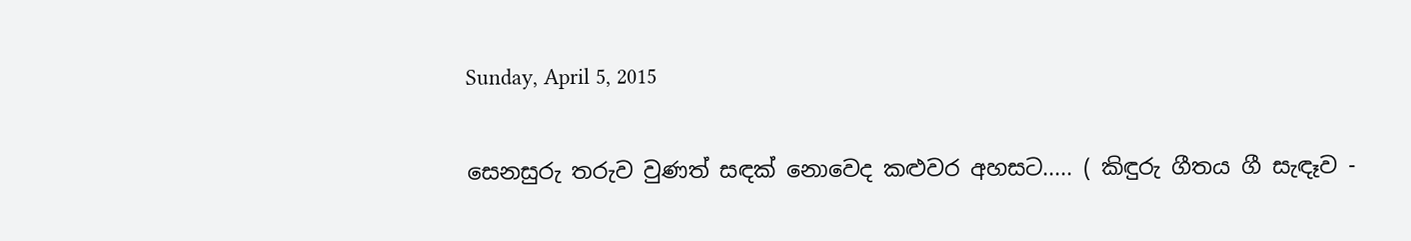Sunday, April 5, 2015

සෙනසුරු තරුව වුණත් සඳක් නොවෙද කළුවර අහසට..... ( කිඳුරු ගීතය ගී සැඳෑව -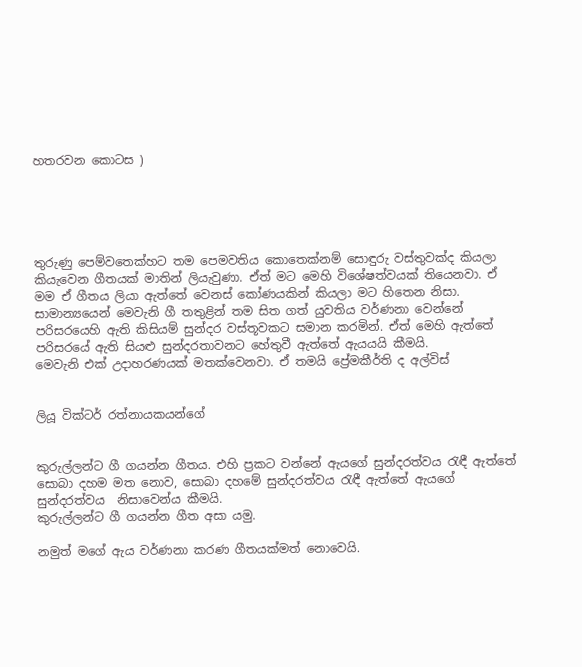හතරවන කොටස )





තුරුණු පෙම්වතෙක්හට තම පෙමවතිය කොතෙක්නම් සොඳුරු වස්තුවක්ද කියලා  කියැවෙන ගීතයක් මාතින් ලියැවුණා. ඒත් මට මෙහි විශේෂත්වයක් තියෙනවා. ඒ මම ඒ ගීතය ලියා ඇත්තේ වෙනස් කෝණයකින් කියලා මට හිතෙන නිසා.
සාමාන්‍යයෙන් මෙවැනි ගී තතුළින් තම සිත ගත් යුවතිය වර්ණනා වෙන්නේ පරිසරයෙහි ඇති කිසියම් සුන්දර වස්තූවකට සමාන කරමින්. ඒත් මෙහි ඇත්තේ පරිසරයේ ඇති සියළු සුන්දරතාවනට හේතුවී ඇත්තේ ඇයයයි කීමයි.
මෙවැනි එක් උදාහරණයක් මතක්වෙනවා. ඒ තමයි ප්‍රේමකීර්ති ද අල්විස්


ලියූ වික්ටර් රත්නායකයන්ගේ


කුරුල්ලන්ට ගී ගයන්න ගීතය. එහි ප්‍රකට වන්නේ ඇයගේ සුන්දරත්වය රැඳී ඇත්තේ සොබා දහම මත නොව, සොබා දහමේ සුන්දරත්වය රැඳී ඇත්තේ ඇයගේ සුන්දරත්වය  නිසාවෙන්ය කීමයි.
කුරුල්ලන්ට ගී ගයන්න ගීත අසා යමු.

නමුත් මගේ ඇය වර්ණනා කරණ ගීතයක්මත් නොවෙයි.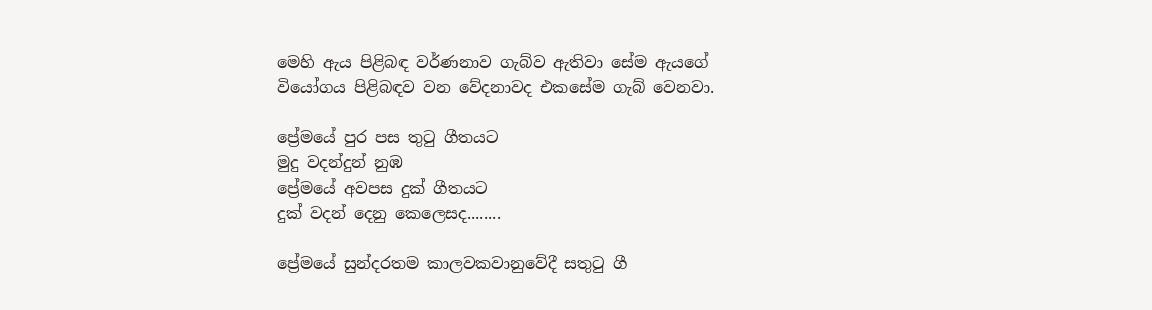මෙහි ඇය පිළිබඳ වර්ණනාව ගැබ්ව ඇතිවා සේම ඇයගේ වියෝගය පිළිබඳව වන වේදනාවද එකසේම ගැබ් වෙනවා.

ප්‍රේමයේ පුර පස තුටු ගීතයට
මුදු වදන්දුන් නුඹ
ප්‍රේමයේ අවපස දුක් ගීතයට
දුක් වදන් දෙනු කෙලෙසද........

ප්‍රේමයේ සුන්දරතම කාලවකවානුවේදී සතුටු ගී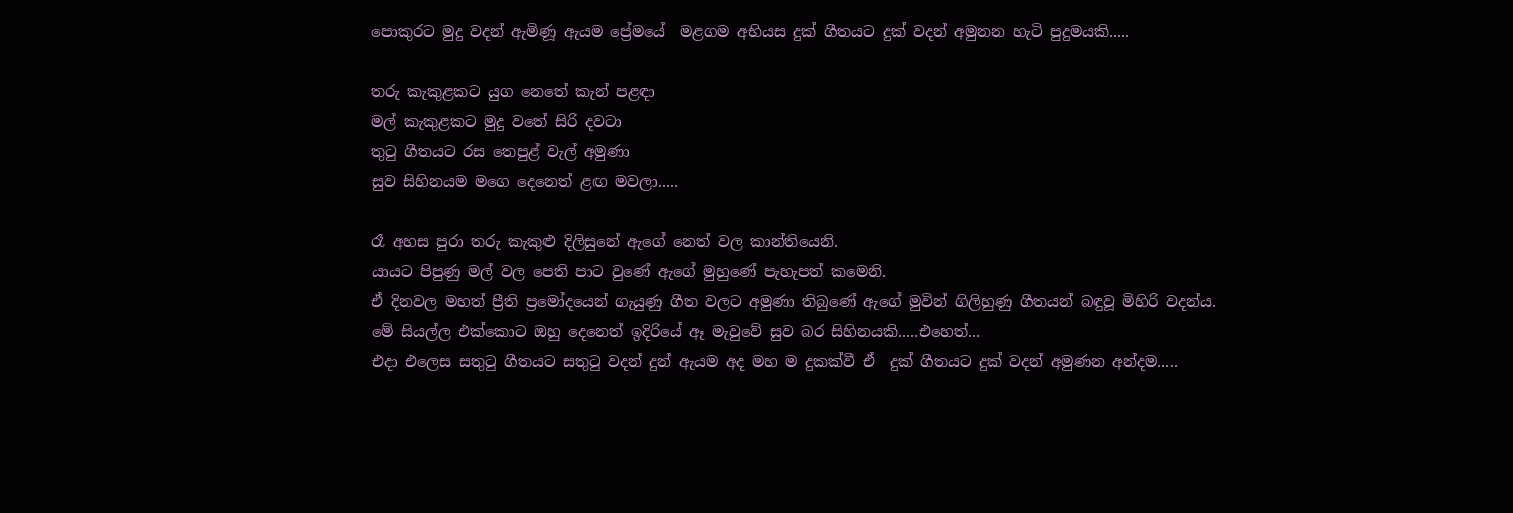පොකුරට මුදු වදන් ඇමිණූ ඇයම ප්‍රේමයේ  මළගම අභියස දුක් ගීතයට දුක් වදන් අමුනන හැටි පුදුමයකි.....

තරු කැකුළකට යුග නෙතේ කැන් පළඳා
මල් කැකුළකට මුදු වතේ සිරි දවටා
තුටු ගීතයට රස තෙපුළ් වැල් අමුණා
සුව සිහිනයම මගෙ දෙනෙත් ළඟ මවලා.....

රෑ අහස පුරා තරු කැකුළු දිලිසුනේ ඇගේ නෙත් වල කාන්තියෙනි.
යායට පිපුණු මල් වල පෙති පාට වුණේ ඇගේ මුහුණේ පැහැපත් කමෙනි.
ඒ දිනවල මහත් ප්‍රීති ප්‍රමෝදයෙන් ගැයුණු ගීත වලට අමුණා තිබුණේ ඇගේ මුවින් ගිලිහුණු ගීතයන් බඳුවූ මිහිරි වදන්ය.
මේ සියල්ල එක්කොට ඔහු දෙනෙත් ඉදිරියේ ඈ මැවුවේ සුව බර සිහිනයකි.....එහෙත්...
එදා එලෙස සතුටු ගීතයට සතුටු වදන් දුන් ඇයම අද මහ ම දුකක්වී ඒ  දුක් ගීතයට දුක් වදන් අමුණන අන්දම.....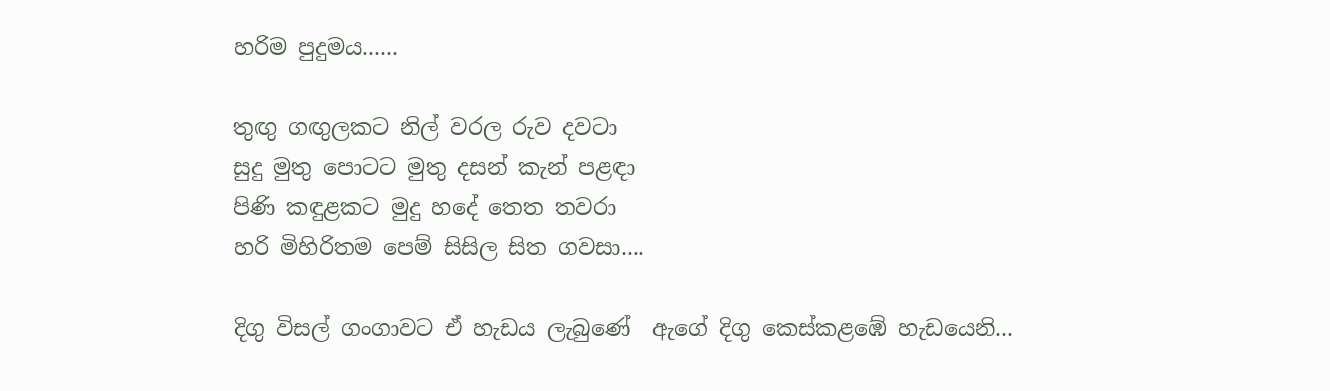හරිම පුදුමය......

තුඟු ගඟුලකට නිල් වරල රුව දවටා
සුදු මුතු පොටට මුතු දසන් කැන් පළඳා
පිණි කඳුළකට මුදු හදේ තෙත තවරා
හරි මිහිරිතම පෙම් සිසිල සිත ගවසා....

දිගු විසල් ගංගාවට ඒ හැඩය ලැබුණේ  ඇගේ දිගු කෙස්කළඹේ හැඩයෙනි...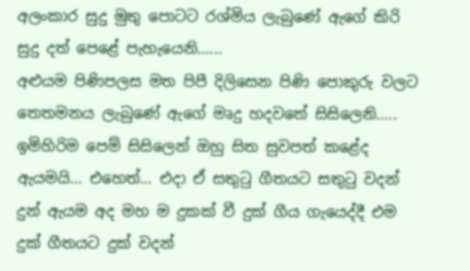අලංකාර සුදු මුතු පොටට රශ්මිය ලැබුණේ ඇගේ කිරි සුදු දත් පෙළේ පැහැයෙනි......
අළුයම පිණිපලස මත පිපී දිලිසෙන පිණි පොකුරු වලට තෙතමනය ලැබුණේ ඇගේ මෘදු හදවතේ සිසිලෙනි.....
ඉමිහිරිම පෙම් සිසිලෙන් ඔහු සිත සුවපත් කළේද ඇයමයි... එහෙත්... එදා ඒ සතුටු ගීතයට සතුටු වදන් දුන් ඇයම අද මහ ම දුකක් වී දුක් ගීය ගැයෙද්දී එම දුක් ගීතයට දුක් වදන්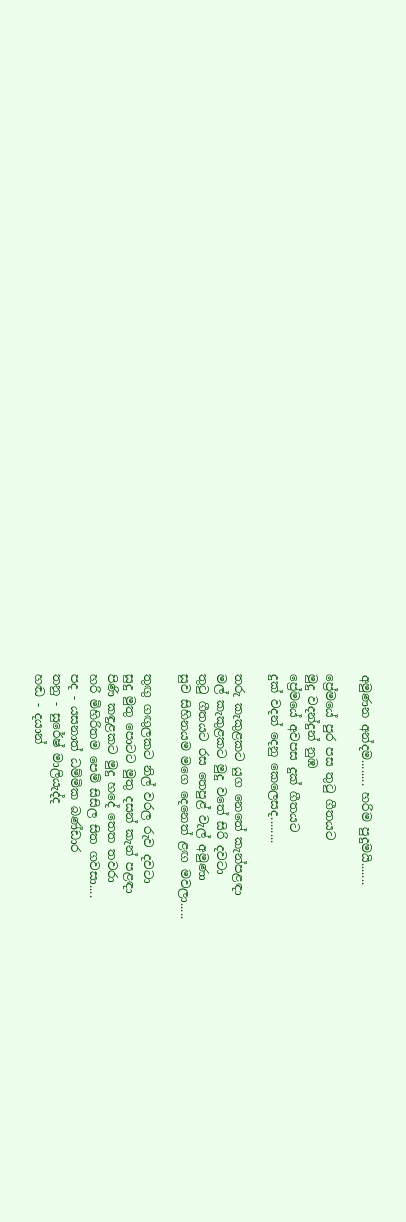අමුණන අන්දම........ හරිම පුදුමයි.......

ප්‍රේමයේ පුර පස තුටු ගීතයට
මුදු වදන්දුන් නුඹ
ප්‍රේමයේ අවපස දුක් ගීතයට
දුක් වදන් දෙනු කෙලෙසද........

තරු කැකුළකට යුග නෙතේ කැන්පළඳා
මල් කැකුළකට මුදු වතේ සිරි දවටා
තුටු ගීතයට රස තෙපුළ් වැල් අමුණා
සුව සිහිනයම මගෙ දෙනෙත් ළඟ මවලා.....

තුඟු ගඟුලකට නිල් වරල රුව දවටා
සුදු මුතු පොටට මුතු දසන් කැන් පළඳා
පිණි කඳුළකට මුදු හදේ තෙත තවරා
හරි මිහිරිතම පෙම් සිසිල සිත ගවසා....
පද - යසනාත් ධම්මික බණ්ඩාර
තනු - සුරේෂ් මාලියැද්ද
හඬ - දයාන්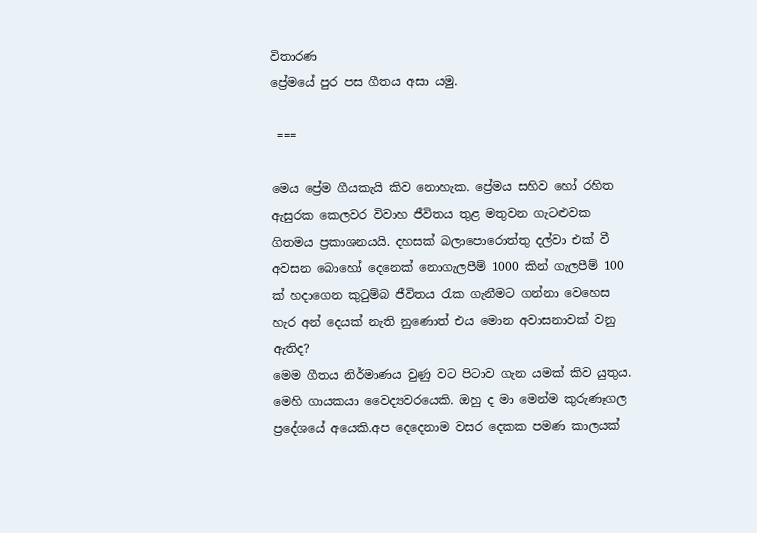විතාරණ
ප්‍රේමයේ පුර පස ගීතය අසා යමු.

 ===

මෙය ප්‍රේම ගීයකැයි කිව නොහැක. ප්‍රේමය සහිව හෝ රහිත ඇසුරක කෙලවර විවාහ ජීවිතය තුළ මතුවන ගැටළුවක ගිතමය ප්‍රකාශනයයි. දහසක් බලාපොරොත්තු දල්වා එක් වී අවසන බොහෝ දෙනෙක් නොගැලපීම් 1000 කින් ගැලපීම් 100 ක් හදාගෙන කුටුම්බ ජීවිතය රැක ගැනීමට ගන්නා වෙහෙස හැර අන් දෙයක් නැති නුණොත් එය මොන අවාසනාවක් වනු ඇතිද?
මෙම ගීතය නිර්මාණය වුණු වට පිටාව ගැන යමක් කිව යුතුය.
මෙහි ගායකයා වෛද්‍යවරයෙකි. ඔහු ද මා මෙන්ම කුරුණෑගල ප්‍රදේශයේ අයෙකි.අප දෙදෙනාම වසර දෙකක පමණ කාලයක්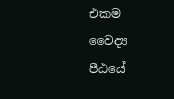එකම වෛද්‍ය පීඨයේ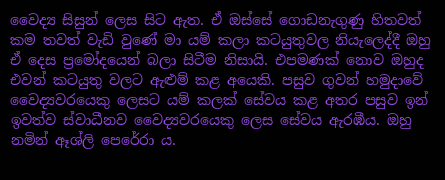වෛද්‍ය සිසුන් ලෙස සිට ඇත. ඒ ඔස්සේ ගොඩනැගුණු හිතවත් කම තවත් වැඩි වුණේ මා යම් කලා කටයුතුවල නියැලෙද්දී ඔහු ඒ දෙස ප්‍රමෝදයෙන් බලා සිටීම නිසායි. එපමණක් නොව ඔහුද එවන් කටයුතු වලට ඇළුම් කළ අයෙකි. පසුව ගුවන් හමුදාවේ වෛද්‍යවරයෙකු ලෙසට යම් කලක් සේවය කළ අතර පසුව ඉන් ඉවත්ව ස්වාධීනව වෛද්‍යවරයෙකු ලෙස සේවය ඇරඹීය. ඔහු නමින් ඈශ්ලි පෙරේරා ය.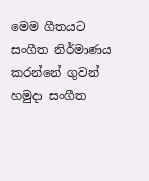මෙම ගීතයට සංගීත නිර්මාණය කරන්නේ ගුවන් හමුදා සංගීත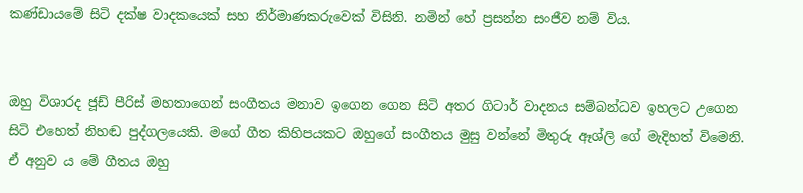කණ්ඩායමේ සිටි දක්ෂ වාදකයෙක් සහ නිර්මාණකරුවෙක් විසිනි. නමින් හේ ප්‍රසන්න සංජීව නම් විය.


ඔහු විශාරද ජූඩ් පීරිස් මහතාගෙන් සංගීතය මනාව ඉගෙන ගෙන සිටි අතර ගිටාර් වාදනය සම්බන්ධව ඉහලට උගෙන සිටි එහෙත් නිහඬ පුද්ගලයෙකි. මගේ ගීත කිහිපයකට ඔහුගේ සංගීතය මුසු වන්නේ මිතුරු ඈශ්ලි ගේ මැදිහත් විමෙනි. ඒ අනුව ය මේ ගීතය ඔහු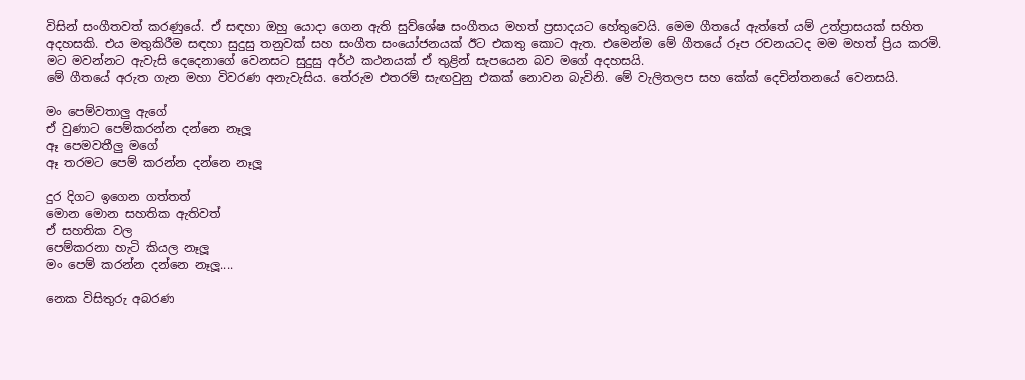විසින් සංගීතවත් කරණුයේ. ඒ සඳහා ඔහු යොදා ගෙන ඇති සුව්ශේෂ සංගීතය මහත් ප්‍රසාදයට හේතුවෙයි. මෙම ගීතයේ ඇත්තේ යම් උත්ප්‍රාසයක් සහිත අදහසකි. එය මතුකිරීම සඳහා සුදුසු තනුවක් සහ සංගීත සංයෝජනයක් ඊට එකතු කොට ඇත. එමෙන්ම මේ ගීතයේ රූප රචනයටද මම මහත් ප්‍රිය කරමි. මට මවන්නට ඇවැසි දෙදෙනාගේ වෙනසට සුදුසු අර්ථ කථනයක් ඒ තුළින් සැපයෙන බව මගේ අදහසයි.
මේ ගීතයේ අරුත ගැන මහා විවරණ අනැවැසිය. තේරුම එතරම් සැඟවුනු එකක් නොවන බැවිනි. මේ වැලිතලප සහ කේක් දෙචින්තනයේ වෙනසයි.

මං පෙම්වතාලු ඇගේ
ඒ වුණාට පෙම්කරන්න දන්නෙ නෑලූ
ඈ පෙමවතීලු මගේ
ඈ තරමට පෙම් කරන්න දන්නෙ නෑලූ

දුර දිගට ඉගෙන ගත්තත්
මොන මොන සහතික ඇතිවත්
ඒ සහතික වල
පෙම්කරනා හැටි කියල නෑලූ
මං පෙම් කරන්න දන්නෙ නෑලූ....

නෙක විසිතුරු අබරණ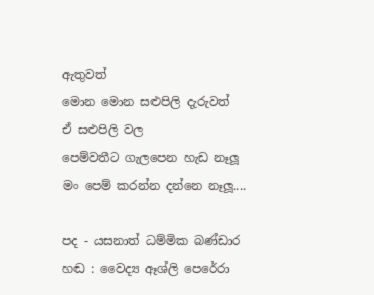ඇතුවත්
මොන මොන සළුපිලි දැරුවත්
ඒ සළුපිලි වල
පෙම්වතීට ගැලපෙන හැඩ නෑලූ
මං පෙම් කරන්න දන්නෙ නෑලූ....

පද - යසනාත් ධම්මික බණ්ඩාර
හඬ : වෛද්‍ය ඈශ්ලි පෙරේරා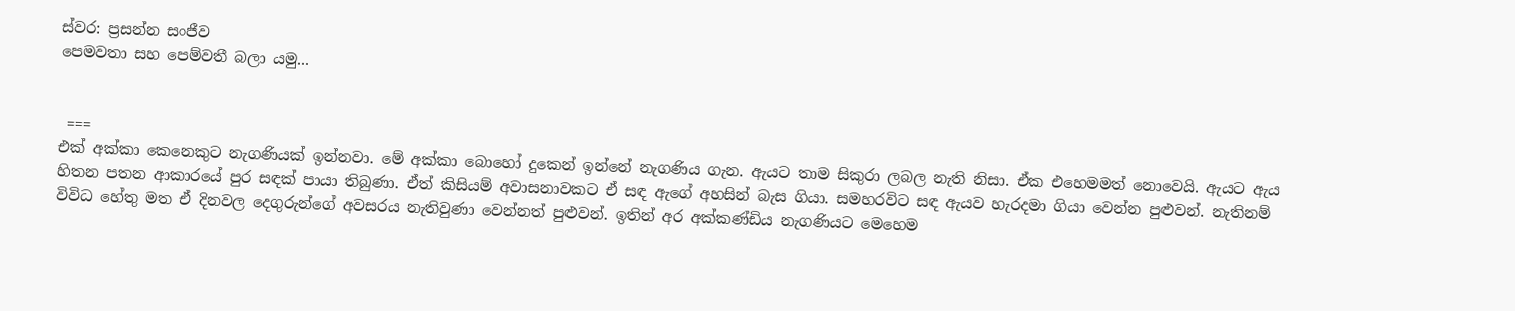ස්වර: ප්‍රසන්න සංජීව
පෙමවතා සහ පෙම්වතී බලා යමු...


 ===
එක් අක්කා කෙනෙකුට නැගණියක් ඉන්නවා. මේ අක්කා බොහෝ දුකෙන් ඉන්නේ නැගණිය ගැන. ඇයට තාම සිකුරා ලබල නැති නිසා. ඒක එහෙමමත් නොවෙයි. ඇයට ඇය හිතන පතන ආකාරයේ පුර සඳක් පායා තිබුණා. ඒත් කිසියම් අවාසනාවකට ඒ සඳ ඇගේ අහසින් බැස ගියා. සමහරවිට සඳ ඇයව හැරදමා ගියා වෙන්න පුළුවන්. නැතිනම් විවිධ හේතු මත ඒ දිනවල දෙගුරුන්ගේ අවසරය නැතිවුණා වෙන්නත් පුළුවන්. ඉතින් අර අක්කණ්ඩිය නැගණියට මෙහෙම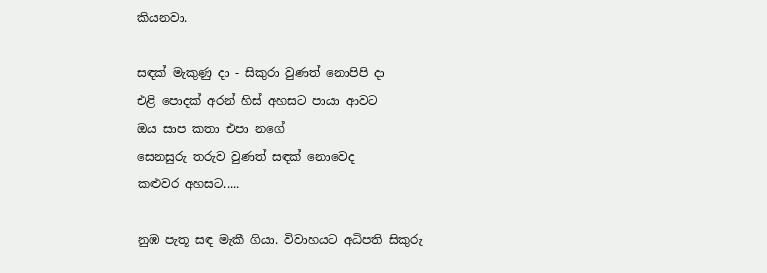කියනවා.

සඳක් මැකුණු දා - සිකුරා වුණත් නොපිපි දා
එළි පොදක් අරන් හිස් අහසට පායා ආවට
ඔය සාප කතා එපා නගේ
සෙනසුරු තරුව වුණත් සඳක් නොවෙද
කළුවර අහසට.....

නුඹ පැතූ සඳ මැකී ගියා. විවාහයට අධිපති සිකුරු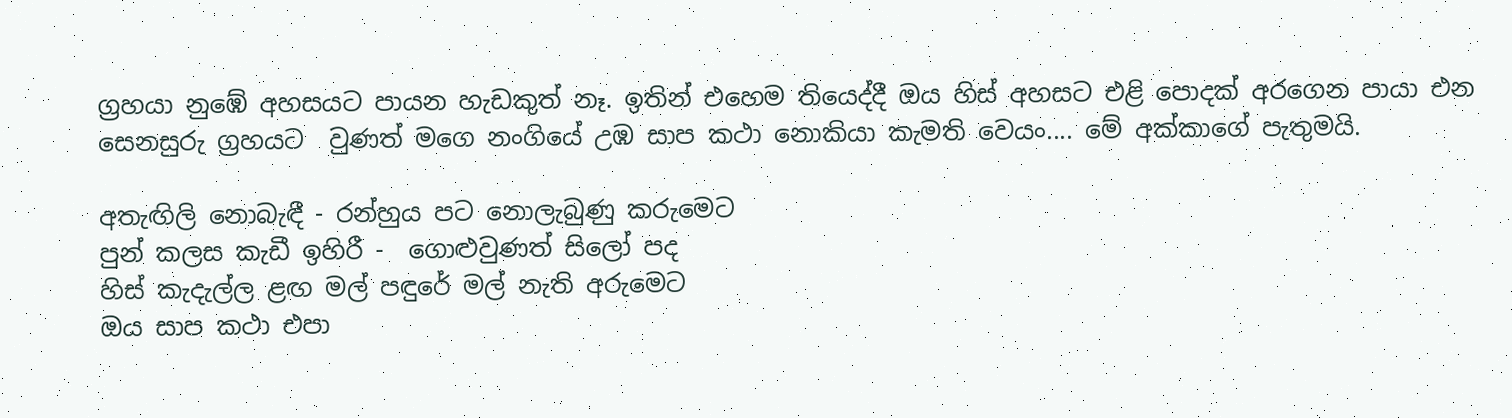ග්‍රහයා නුඹේ අහසයට පායන හැඩකුත් නෑ. ඉතින් එහෙම තියෙද්දී ඔය හිස් අහසට එළි පොදක් අරගෙන පායා එන සෙනසුරු ග්‍රහයට  වුණත් මගෙ නංගියේ උඹ සාප කථා නොකියා කැමති වෙයං.... මේ අක්කාගේ පැතුමයි.

අතැඟිලි නොබැඳී - රන්හුය පට නොලැබුණු කරුමෙට
පුන් කලස කැඩී ඉහිරී -  ගොළුවුණත් සිලෝ පද
හිස් කැදැල්ල ළඟ මල් පඳුරේ මල් නැති අරුමෙට
ඔය සාප කථා එපා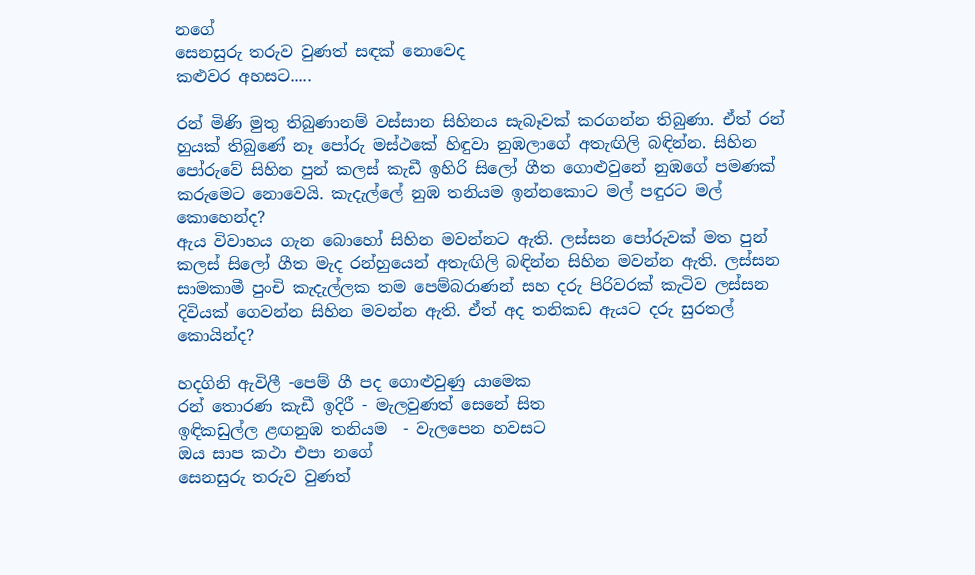නගේ
සෙනසුරු තරුව වුණත් සඳක් නොවෙද
කළුවර අහසට.....

රන් මිණි මුතු තිබුණානම් වස්සාන සිහිනය සැබෑවක් කරගන්න තිබුණා. ඒත් රන් හුයක් තිබුණේ නෑ පෝරු මස්ථකේ හිඳුවා නුඹලාගේ අතැඟිලි බඳින්න. සිහින පෝරුවේ සිහින පුන් කලස් කැඩී ඉහිරි සිලෝ ගීත ගොළුවුනේ නුඹගේ පමණක් කරුමෙට නොවෙයි. කැදැල්ලේ නුඹ තනියම ඉන්නකොට මල් පඳුරට මල් කොහෙන්ද?
ඇය විවාහය ගැන බොහෝ සිහින මවන්නට ඇති. ලස්සන පෝරුවක් මත පුන් කලස් සිලෝ ගීත මැද රන්හුයෙන් අතැඟිලි බඳින්න සිහින මවන්න ඇති. ලස්සන සාමකාමී පුංචි කැදැල්ලක තම පෙම්බරාණන් සහ දරු පිරිවරක් කැටිව ලස්සන දිවියක් ගෙවන්න සිහින මවන්න ඇති. ඒත් අද තනිකඩ ඇයට දරු සුරතල් කොයින්ද?

හදගිනි ඇවිලී -පෙම් ගී පද ගොළුවුණු යාමෙක
රන් තොරණ කැඩී ඉදිරී - මැලවුණත් සෙනේ සිත
ඉඳිකඩුල්ල ළඟනුඹ තනියම  - වැලපෙන හවසට
ඔය සාප කථා එපා නගේ
සෙනසුරු තරුව වුණත්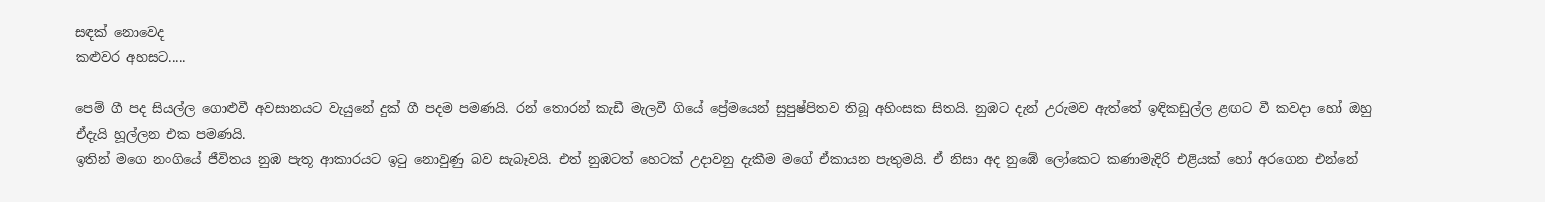සඳක් නොවෙද
කළුවර අහසට.....

පෙම් ගී පද සියල්ල ගොළුවී අවසානයට වැයුනේ දුක් ගී පදම පමණයි. රන් තොරන් කැඩී මැලවී ගියේ ප්‍රේමයෙන් සුපුෂ්පිතව තිබූ අහිංසක සිතයි. නුඹට දැන් උරුමව ඇත්තේ ඉඳිකඩුල්ල ළඟට වී කවදා හෝ ඔහු ඒදැයි හූල්ලන එක පමණයි.
ඉතින් මගෙ නංගියේ ජීවිතය නුඹ පැතූ ආකාරයට ඉටු නොවුණු බව සැබෑවයි. එත් නුඹටත් හෙටක් උදාවනු දැකීම මගේ ඒකායන පැතුමයි. ඒ නිසා අද නුඹේ ලෝකෙට කණාමැදිරි එළියක් හෝ අරගෙන එන්නේ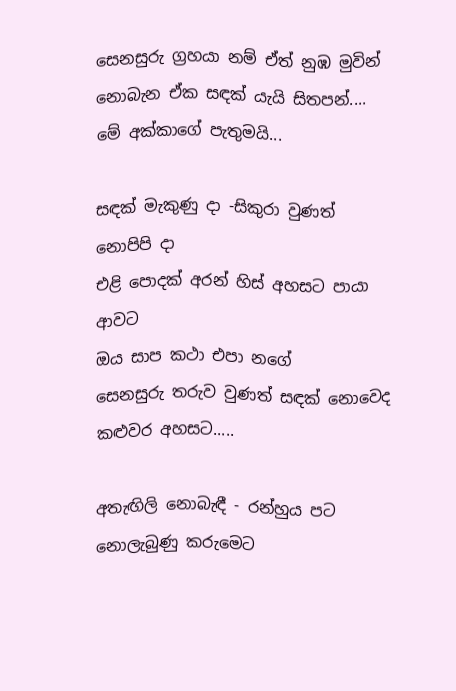සෙනසුරු ග්‍රහයා නම් ඒත් නුඹ මුවින් නොබැන ඒක සඳක් යැයි සිතපන්.... මේ අක්කාගේ පැතුමයි...

සඳක් මැකුණු දා -සිකුරා වුණත් නොපිපි දා
එළි පොදක් අරන් හිස් අහසට පායා ආවට
ඔය සාප කථා එපා නගේ
සෙනසුරු තරුව වුණත් සඳක් නොවෙද
කළුවර අහසට.....

අතැඟිලි නොබැඳී - රන්හුය පට නොලැබුණු කරුමෙට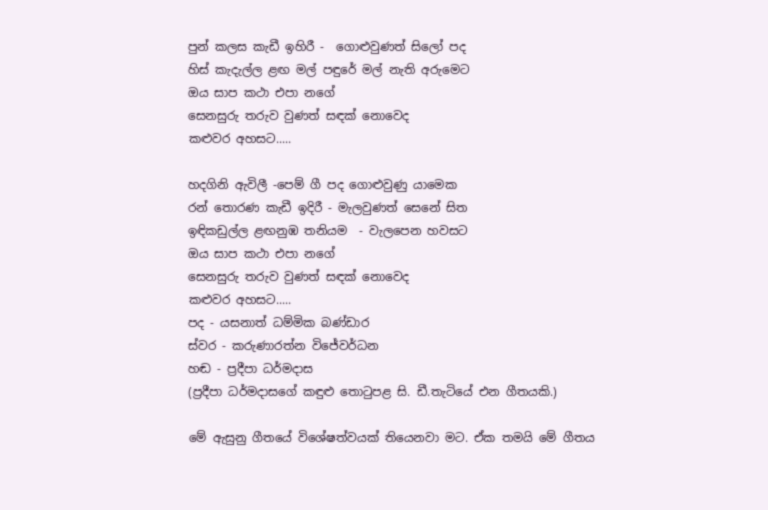පුන් කලස කැඩී ඉහිරී -  ගොළුවුණත් සිලෝ පද
හිස් කැදැල්ල ළඟ මල් පඳුරේ මල් නැති අරුමෙට
ඔය සාප කථා එපා නගේ
සෙනසුරු තරුව වුණත් සඳක් නොවෙද
කළුවර අහසට.....

හදගිනි ඇවිලී -පෙම් ගී පද ගොළුවුණු යාමෙක
රන් තොරණ කැඩී ඉදිරී - මැලවුණත් සෙනේ සිත
ඉඳිකඩුල්ල ළඟනුඹ තනියම  - වැලපෙන හවසට
ඔය සාප කථා එපා නගේ
සෙනසුරු තරුව වුණත් සඳක් නොවෙද
කළුවර අහසට.....
පද - යසනාත් ධම්මික බණ්ඩාර
ස්වර - කරුණාරත්න විජේවර්ධන
හඬ - ප්‍රදීපා ධර්මදාස
(ප්‍රදීපා ධර්මදාසගේ කඳුළු තොටුපළ සි. ඩී.තැටියේ එන ගීතයකි.)

මේ ඇසුනු ගීතයේ විශේෂත්වයක් තියෙනවා මට. ඒක තමයි මේ ගීතය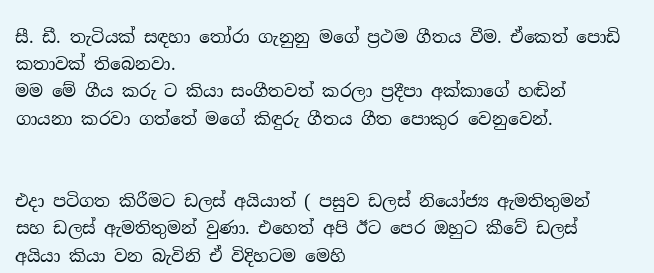සී. ඩී. තැටියක් සඳහා තෝරා ගැනුනු මගේ ප්‍රථම ගීතය වීම. ඒකෙත් පොඩි කතාවක් තිබෙනවා.
මම මේ ගීය කරු ට කියා සංගීතවත් කරලා ප්‍රදීපා අක්කාගේ හඬින් ගායනා කරවා ගත්තේ මගේ කිඳුරු ගීතය ගීත පොකුර වෙනුවෙන්.


එදා පටිගත කිරීමට ඩලස් අයියාත් ( පසුව ඩලස් නියෝජ්‍ය ඇමතිතුමන් සහ ඩලස් ඇමතිතුමන් වුණා. එහෙත් අපි ඊට පෙර ඔහුට කීවේ ඩලස් අයියා කියා වන බැවිනි ඒ විදිහටම මෙහි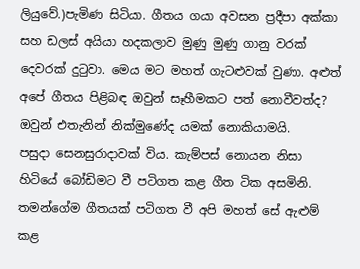ලියුවේ.)පැමිණ සිටියා. ගීතය ගයා අවසන ප්‍රදීපා අක්කා සහ ඩලස් අයියා හදකලාව මුණු මුණු ගානු වරක් දෙවරක් දුටුවා. මෙය මට මහත් ගැටළුවක් වුණා. අළුත් අපේ ගීතය පිළිබඳ ඔවුන් සෑහීමකට පත් නොවීවත්ද? ඔවුන් එතැනින් නික්මුණේද යමක් නොකියාමයි.
පසුදා සෙනසුරාදාවක් විය. කැම්පස් නොයන නිසා හිටියේ බෝඩිමට වී පටිගත කළ ගීත ටික අසමිනි. තමන්ගේම ගීතයක් පටිගත වී අපි මහත් සේ ඇළුම් කළ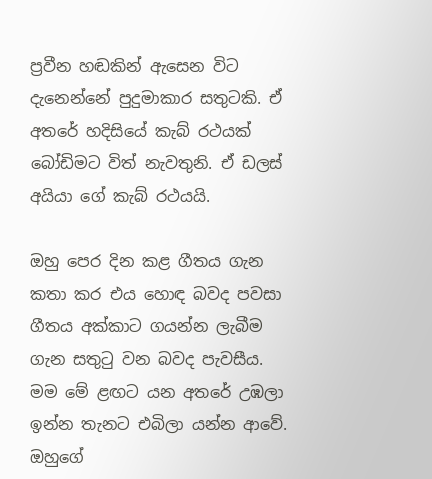ප්‍රවීන හඬකින් ඇසෙන විට දැනෙන්නේ පුදුමාකාර සතුටකි. ඒ අතරේ හදිසියේ කැබ් රථයක් බෝඩිමට විත් නැවතුනි. ඒ ඩලස් අයියා ගේ කැබ් රථයයි.

ඔහු පෙර දින කළ ගීතය ගැන කතා කර එය හොඳ බවද පවසා ගීතය අක්කාට ගයන්න ලැබීම ගැන සතුටු වන බවද පැවසීය.
මම මේ ළඟට යන අතරේ උඹලා ඉන්න තැනට එබිලා යන්න ආවේ.
ඔහුගේ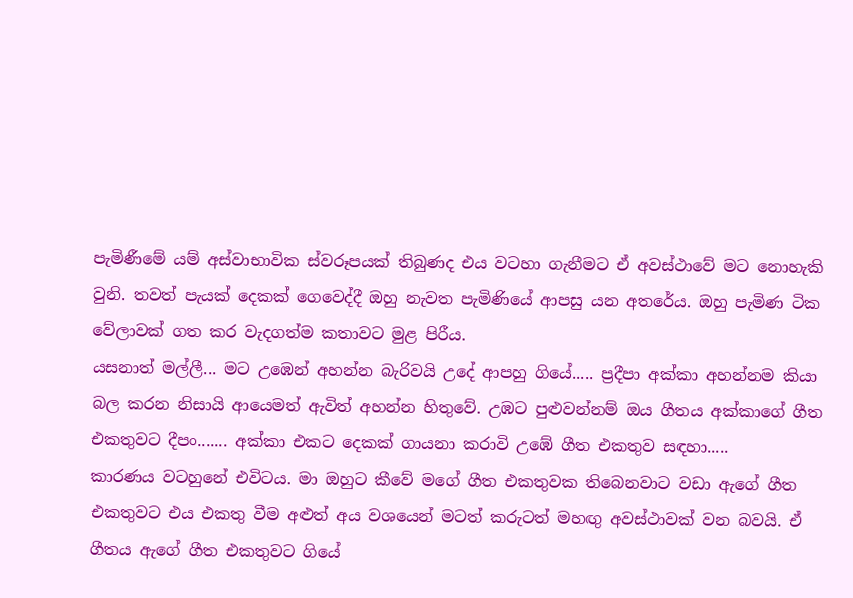පැමිණීමේ යම් අස්වාභාවික ස්වරූපයක් තිබුණද එය වටහා ගැනීමට ඒ අවස්ථාවේ මට නොහැකි වුනි. තවත් පැයක් දෙකක් ගෙවෙද්දී ඔහු නැවත පැමිණියේ ආපසු යන අතරේය. ඔහු පැමිණ ටික වේලාවක් ගත කර වැදගත්ම කතාවට මුළ පිරීය.
යසනාත් මල්ලී... මට උඹෙන් අහන්න බැරිවයි උදේ ආපහු ගියේ..... ප්‍රදීපා අක්කා අහන්නම කියා බල කරන නිසායි ආයෙමත් ඇවිත් අහන්න හිතුවේ. උඹට පුළුවන්නම් ඔය ගීතය අක්කාගේ ගීත එකතුවට දීපං....... අක්කා එකට දෙකක් ගායනා කරාවි උඹේ ගීත එකතුව සඳහා.....
කාරණය වටහුනේ එවිටය. මා ඔහුට කීවේ මගේ ගීත එකතුවක තිබෙනවාට වඩා ඇගේ ගීත එකතුවට එය එකතු වීම අළුත් අය වශයෙන් මටත් කරුටත් මහඟු අවස්ථාවක් වන බවයි. ඒ ගීතය ඇගේ ගීත එකතුවට ගියේ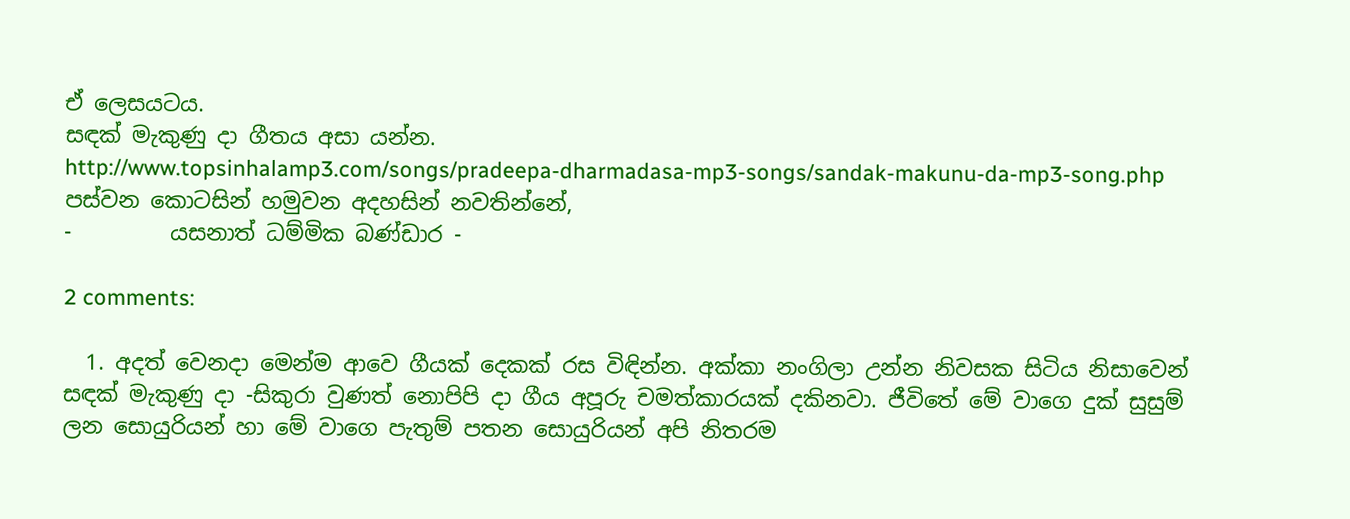ඒ ලෙසයටය.
සඳක් මැකුණු දා ගීතය අසා යන්න.
http://www.topsinhalamp3.com/songs/pradeepa-dharmadasa-mp3-songs/sandak-makunu-da-mp3-song.php
පස්වන කොටසින් හමුවන අදහසින් නවතින්නේ,
-         යසනාත් ධම්මික බණ්ඩාර -

2 comments:

  1. අදත් වෙනදා මෙන්ම ආවෙ ගීයක් දෙකක් රස විඳින්න. අක්කා නංගිලා උන්න නිවසක සිටිය නිසාවෙන් සඳක් මැකුණු දා -සිකුරා වුණත් නොපිපි දා ගීය අපූරු චමත්කාරයක් දකිනවා. ජීවිතේ මේ වාගෙ දුක් සුසුම් ලන සොයුරියන් හා මේ වාගෙ පැතුම් පතන සොයුරියන් අපි නිතරම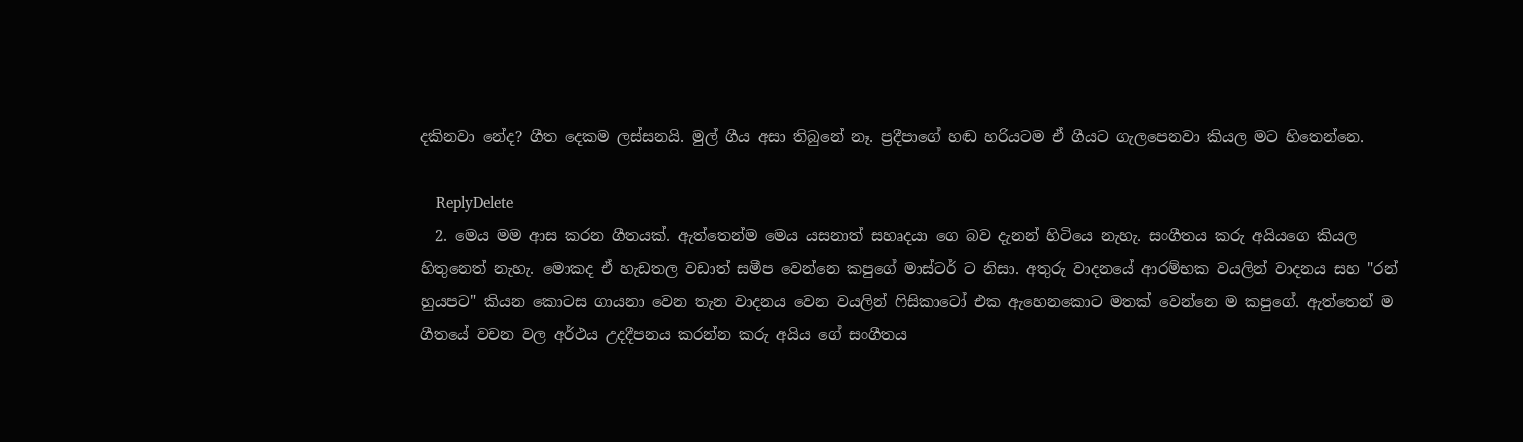දකිනවා නේද? ගීත දෙකම ලස්සනයි. මුල් ගීය අසා තිබුනේ නෑ. ප්‍රදීපාගේ හඬ හරියටම ඒ ගීයට ගැලපෙනවා කියල මට හිතෙන්නෙ.

    ReplyDelete
  2. මෙය මම ආස කරන ගීතයක්. ඇත්තෙන්ම මෙය යසනාත් සහෘදයා ගෙ බව දැනන් හිටියෙ නැහැ. සංගීතය කරු අයියගෙ කියල හිතුනෙත් නැහැ. මොකද ඒ හැඩතල වඩාත් සමීප වෙන්නෙ කපුගේ මාස්ටර් ට නිසා. අතුරු වාදනයේ ආරම්භක වයලින් වාදනය සහ "රන් හුයපට" කියන කොටස ගායනා වෙන තැන වාදනය වෙන වයලින් ෆිසිකාටෝ එක ඇහෙනකොට මතක් වෙන්නෙ ම කපුගේ. ඇත්තෙන් ම ගීතයේ වචන වල අර්ථය උදදීපනය කරන්න කරු අයිය ගේ සංගීතය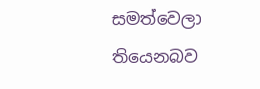සමත්වෙලා තියෙනබව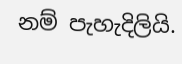නම් පැහැදිලියි.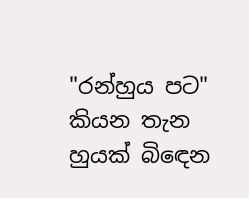"රන්හුය පට" කියන තැන හුයක් බිඳෙන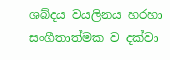ශබ්දය වයලිනය හරහා සංගීතාත්මක ව දක්වා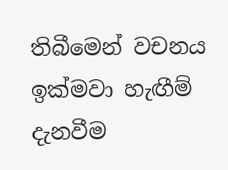තිබීමෙන් වචනය ඉක්මවා හැඟීම් දැනවීම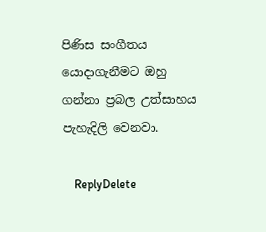පිණිස සංගීතය යොදාගැනීමට ඔහු ගන්නා ප්‍රබල උත්සාහය පැහැදිලි වෙනවා.

    ReplyDelete